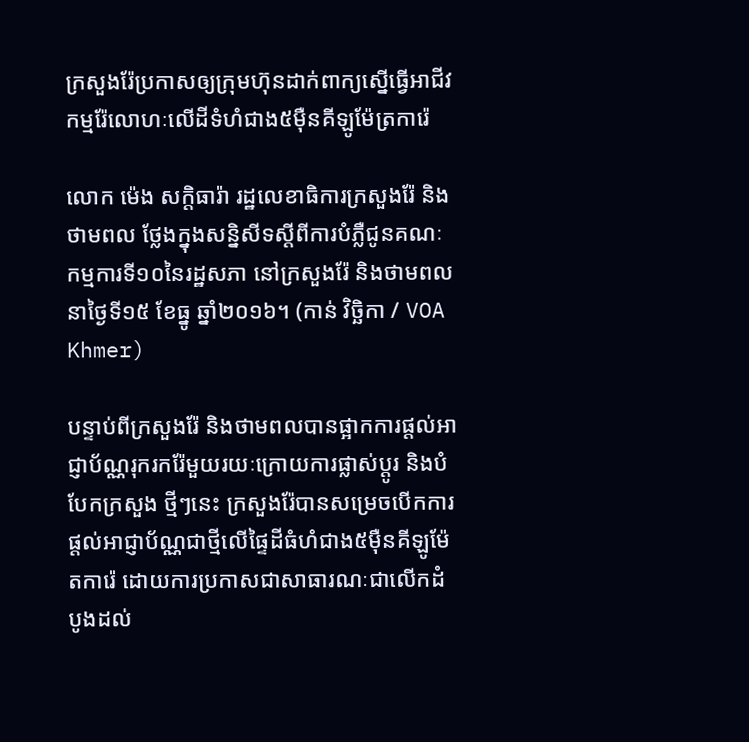ក្រសួងរ៉ែប្រកាសឲ្យក្រុមហ៊ុនដាក់ពាក្យស្នើធ្វើអាជីវកម្មរ៉ែលោហៈលើដីទំហំជាង៥ម៉ឺនគីឡូម៉ែត្រការ៉េ

លោក ម៉េង សក្តិធារ៉ា រដ្ឋលេខាធិការក្រសួងរ៉ែ និងថាមពល ថ្លែងក្នុងសន្និសីទស្តីពីការបំភ្លឺជូនគណៈកម្មការទី១០នៃរដ្ឋសភា នៅក្រសួងរ៉ែ និងថាមពល នាថ្ងៃទី១៥ ខែធ្នូ ឆ្នាំ២០១៦។ (កាន់ វិច្ឆិកា / VOA Khmer)

បន្ទាប់ពីក្រសួងរ៉ែ និងថាមពលបានផ្អាកការផ្តល់អាជ្ញាប័ណ្ណរុករករ៉ែមួយរយៈក្រោយការផ្លាស់ប្តូរ និងបំបែកក្រសួង ថ្មីៗនេះ ក្រសួងរ៉ែបានសម្រេចបើកការផ្តល់អាជ្ញាប័ណ្ណជាថ្មីលើផ្ទៃដីធំហំជាង៥ម៉ឺនគីឡូម៉ែតការ៉េ ដោយការប្រកាសជាសាធារណៈជាលើកដំបូងដល់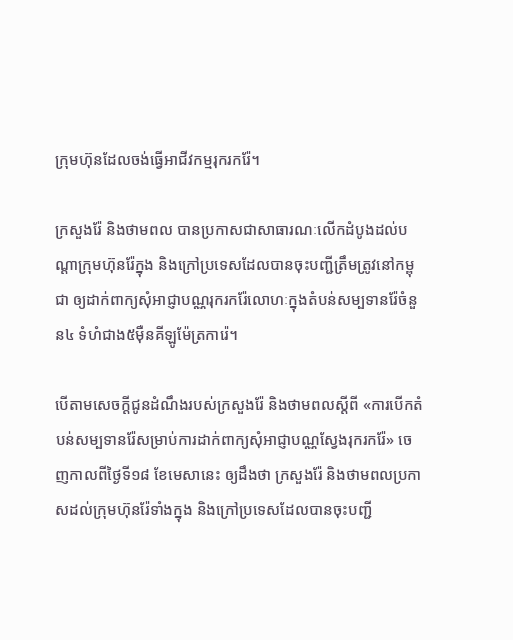ក្រុមហ៊ុនដែលចង់ធ្វើអាជីវកម្មរុករករ៉ែ។

ក្រសួងរ៉ែ និងថាមពល បានប្រកាសជាសាធារណៈលើកដំបូងដល់បណ្ដាក្រុមហ៊ុនរ៉ែក្នុង និងក្រៅប្រទេសដែលបានចុះបញ្ជីត្រឹមត្រូវនៅកម្ពុជា ឲ្យដាក់ពាក្យសុំអាជ្ញាបណ្ណរុករករ៉ែលោហៈក្នុងតំបន់សម្បទានរ៉ែចំនួន៤ ទំហំជាង៥ម៉ឺនគីឡូម៉ែត្រការ៉េ។

បើតាមសេចក្ដីជូនដំណឹងរបស់ក្រសួងរ៉ែ និងថាមពលស្តីពី «ការបើកតំបន់សម្បទានរ៉ែសម្រាប់ការដាក់ពាក្យសុំអាជ្ញាបណ្ណស្វែងរុករករ៉ែ» ចេញកាលពីថ្ងៃទី១៨ ខែមេសានេះ ឲ្យដឹងថា ក្រសួងរ៉ែ និងថាមពលប្រកាសដល់ក្រុមហ៊ុនរ៉ែទាំងក្នុង និងក្រៅប្រទេសដែលបានចុះបញ្ជី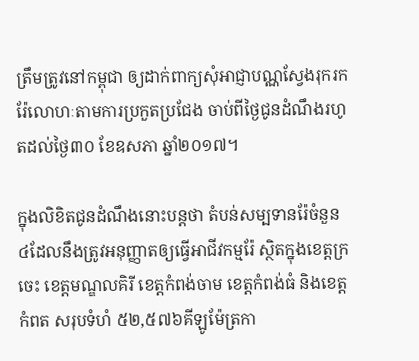ត្រឹមត្រូវនៅកម្ពុជា ឲ្យដាក់ពាក្យសុំអាជ្ញាបណ្ណស្វែងរុករករ៉ែលោហៈតាមការប្រកួតប្រជែង ចាប់ពីថ្ងៃជូនដំណឹងរហូតដល់ថ្ងៃ៣០ ខែឧសភា ឆ្នាំ២០១៧។

ក្នុងលិខិតជូនដំណឹងនោះបន្តថា តំបន់សម្បទានរ៉ែចំនួន៤ដែលនឹងត្រូវអនុញ្ញាតឲ្យធ្វើអាជីវកម្មរ៉ែ ស្ថិតក្នុងខេត្តក្រចេះ ខេត្តមណ្ឌលគិរី ខេត្តកំពង់ចាម ខេត្តកំពង់ធំ និងខេត្តកំពត សរុបទំហំ ៥២,៥៧៦គីឡូម៉ែត្រកា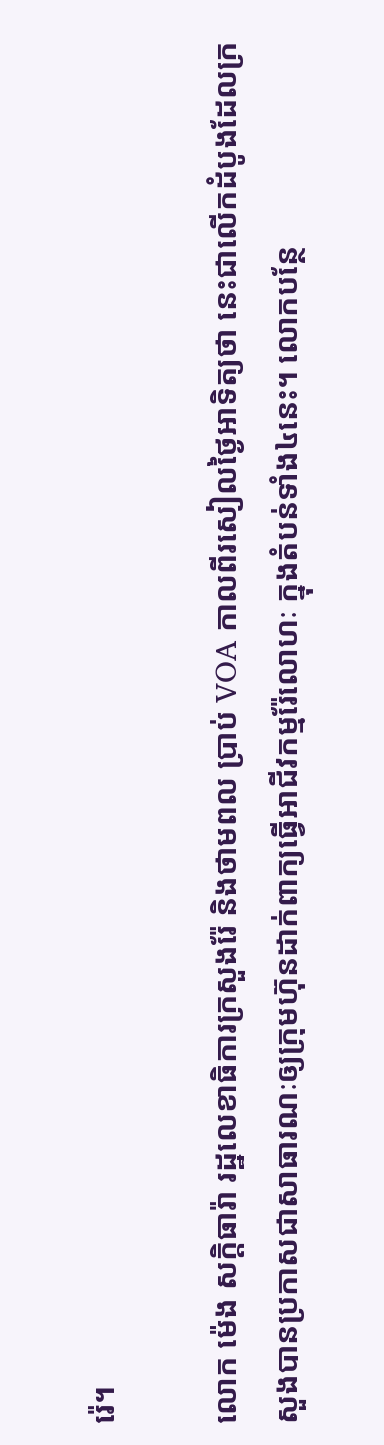រ៉េ។

លោក ម៉េង សក្តិធារ៉ា រដ្ឋលេខាធិការក្រសួងរ៉ែ និងថាមពល ប្រាប់ VOA កាលពីរសៀលថ្ងៃអាទិត្យថា នេះជាលើកដំបូងដែលក្រសួងបានប្រកាសជាសាធារណៈឲ្យក្រុមហ៊ុនដាក់ពាក្យធ្វើអាជីវកម្មរ៉ែលោហៈ ក្នុងតំបន់ទាំង៤នេះ។ លោកបន្ថែ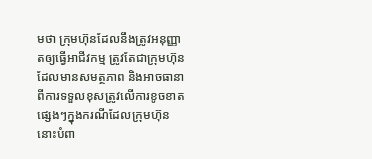មថា ក្រុមហ៊ុនដែលនឹងត្រូវអនុញ្ញាតឲ្យធ្វើអាជីវកម្ម ត្រូវតែជាក្រុមហ៊ុនដែលមានសមត្ថភាព និងអាចធានាពីការទទួលខុសត្រូវលើការខូចខាតផ្សេងៗក្នុងករណីដែលក្រុមហ៊ុននោះបំពា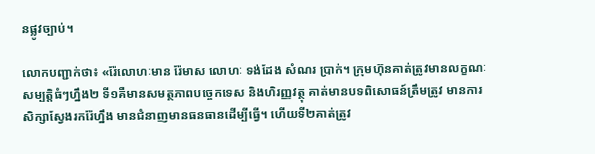នផ្លូវច្បាប់។

លោកបញ្ជាក់ថា៖ «រ៉ែលោហៈមាន រ៉ែមាស លោហៈ ទង់ដែង សំណរ ប្រាក់។ ក្រុមហ៊ុនគាត់ត្រូវមានលក្ខណៈសម្បត្តិធំៗហ្នឹង២ ទី១គឺមានសមត្ថភាពបច្ចេកទេស និងហិរញ្ញវត្ថុ គាត់មានបទពិសោធន៍ត្រឹមត្រូវ មានការសិក្សាស្វែងរករ៉ែហ្នឹង មានជំនាញមានធនធានដើម្បីធ្វើ។ ហើយទី២គាត់ត្រូវ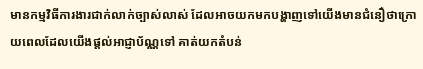មានកម្មវិធីការងារជាក់លាក់ច្បាស់លាស់ ដែលអាចយកមកបង្ហាញទៅយើងមានជំនឿថាក្រោយពេលដែលយើងផ្តល់អាជ្ញាប័ណ្ណទៅ គាត់យកតំបន់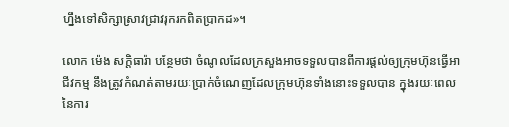ហ្នឹងទៅសិក្សាស្រាវជ្រាវរុករកពិតប្រាកដ»។

លោក ម៉េង សក្តិធារ៉ា បន្ថែមថា ចំណូលដែលក្រសួងអាចទទួលបានពីការផ្តល់ឲ្យក្រុមហ៊ុនធ្វើអាជីវកម្ម នឹងត្រូវកំណត់តាមរយៈប្រាក់ចំណេញដែលក្រុមហ៊ុនទាំងនោះទទួលបាន ក្នុងរយៈពេលនៃការ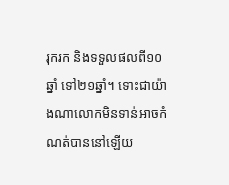រុករក និងទទួលផលពី១០ឆ្នាំ ទៅ២១ឆ្នាំ។ ទោះជាយ៉ាងណាលោកមិនទាន់អាចកំណត់បាននៅឡើយ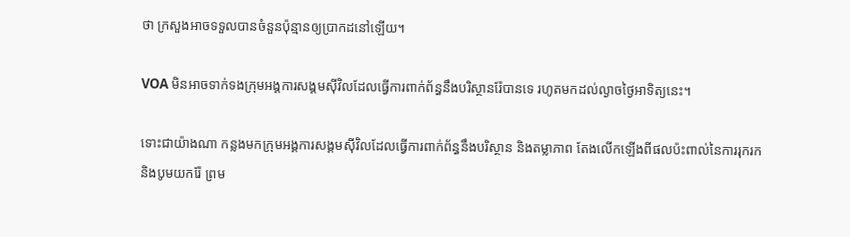ថា ក្រសួងអាចទទួលបានចំនួនប៉ុន្មានឲ្យប្រាកដនៅឡើយ។

VOA មិនអាចទាក់ទងក្រុមអង្គការសង្គមស៊ីវិលដែលធ្វើការពាក់ព័ន្ធនឹងបរិស្ថានរ៉ែបានទេ រហូតមកដល់ល្ងាចថ្ងៃអាទិត្យនេះ។

ទោះជាយ៉ាងណា កន្លងមកក្រុមអង្គការសង្គមស៊ីវិលដែលធ្វើការពាក់ព័ន្ធនឹងបរិស្ថាន និងតម្លាភាព តែងលើកឡើងពីផលប៉ះពាល់នៃការរុករក និងបូមយករ៉ែ ព្រម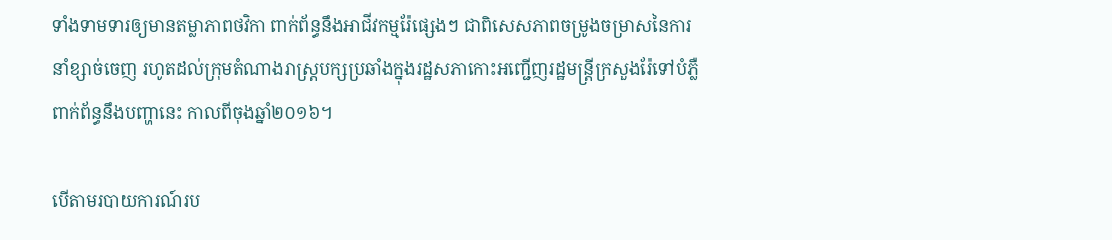ទាំងទាមទារឲ្យមានតម្លាភាពថវិកា ពាក់ព័ន្ធនឹងអាជីវកម្មរ៉ែផ្សេងៗ ជាពិសេសភាពចម្រូងចម្រាសនៃការនាំខ្សាច់ចេញ រហូតដល់ក្រុមតំណាងរាស្រ្តបក្សប្រឆាំងក្នុងរដ្ឋសភាកោះអញ្ជើញរដ្ឋមន្រ្តីក្រសួងរ៉ែទៅបំភ្លឺពាក់ព័ន្ធនឹងបញ្ហានេះ កាលពីចុងឆ្នាំ២០១៦។

បើតាមរបាយការណ៍រប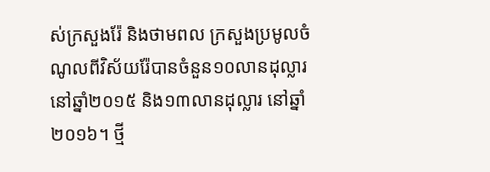ស់ក្រសួងរ៉ែ និងថាមពល ក្រសួងប្រមូលចំណូលពីវិស័យរ៉ែបានចំនួន១០លានដុល្លារ នៅឆ្នាំ២០១៥ និង១៣លានដុល្លារ នៅឆ្នាំ២០១៦។ ថ្មី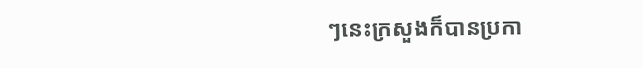ៗនេះក្រសួងក៏បានប្រកា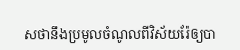សថានឹងប្រមូលចំណូលពីវិស័យរ៉ែឲ្យបា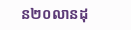ន២០លានដុ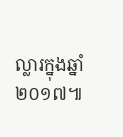ល្លារក្នុងឆ្នាំ២០១៧៕